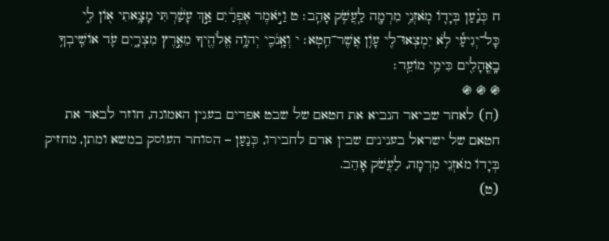ח כְּנַ֗עַן בְּיָד֛וֹ מֹֽאזְנֵ֥י מִרְמָ֖ה לַֽעֲשֹׁ֥ק אָהֵֽב׃ ט וַיֹּ֣אמֶר אֶפְרַ֔יִם אַ֣ךְ עָשַׁ֔רְתִּי מָצָ֥אתִי א֖וֹן לִ֑י כָּל־יְגִיעַ֕י לֹ֥א יִמְצְאוּ־לִ֖י עָוֹ֥ן אֲשֶׁר־חֵֽטְא׃ י וְאָֽנֹכִ֛י יְהוָ֥ה אֱלֹהֶ֖יךָ מֵאֶ֣רֶץ מִצְרָ֑יִם עֹ֛ד אוֹשִֽׁיבְךָ֥ בָֽאֳהָלִ֖ים כִּימֵ֥י מוֹעֵֽד׃
֍ ֍ ֍
(ח) לאחר שביאר הנביא את חטאם של שבט אפרים בענין האמונה, חוזר לבאר את חטאם של ישראל בענינים שבין אדם לחבירו, כְּנַעַן – הסוחר העוסק במשא ומתן, מחזיק בְּיָדוֹ מֹאזְנֵי מִרְמָה, לַעֲשֹׁק אָהֵב.
(ט)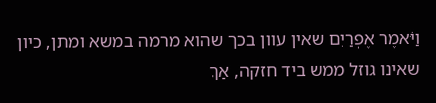וַיֹּאמֶר אֶפְרַיִם שאין עוון בכך שהוא מרמה במשא ומתן, כיון שאינו גוזל ממש ביד חזקה, אַךְ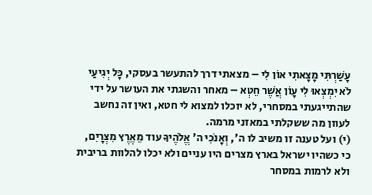עָשַׁרְתִּי מָצָאתִי אוֹן לִי – מצאתי דרך להתעשר בעסקי, כָּל יְגִיעַי לֹא יִמְצְאוּ לִי עָוֹן אֲשֶׁר חֵטְא – מאחר והשגתי את העושר על ידי שהתייגעתי במסחרי, לא יוכלו למצוא לי חטא, ואין זה נחשב לעוון מה ששקלתי במאזני מרמה.
(י) ועל טענה זו משיב לו ה', וְאָנֹכִי ה' אֱלֹהֶיךָ עוד מֵאֶרֶץ מִצְרָיִם, כי כשהיו ישראל בארץ מצרים היו עניים ולא יכלו להלוות בריבית ולא לרמות במסחר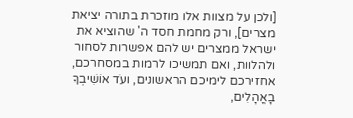[ולכן על מצוות אלו מוזכרת בתורה יציאת מצרים], ורק מחמת חסד ה' שהוציא את ישראל ממצרים יש להם אפשרות לסחור ולהלוות, ואם תמשיכו לרמות במסחרכם, אחזירכם לימיכם הראשונים, ועֹד אוֹשִׁיבְךָ בָאֳהָלִים,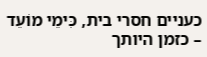כעניים חסרי בית, כִּימֵי מוֹעֵד – כזמן היותך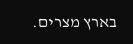בארץ מצרים.